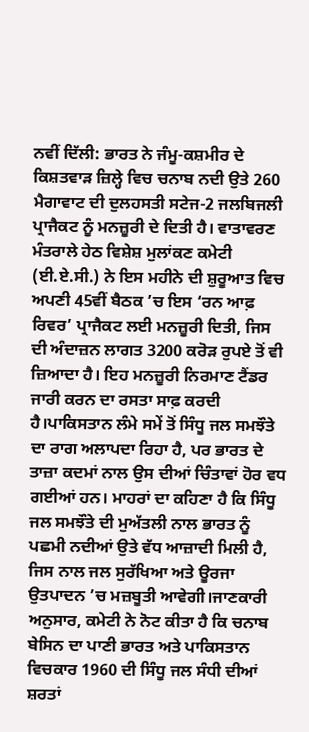ਨਵੀਂ ਦਿੱਲੀ: ਭਾਰਤ ਨੇ ਜੰਮੂ-ਕਸ਼ਮੀਰ ਦੇ ਕਿਸ਼ਤਵਾੜ ਜ਼ਿਲ੍ਹੇ ਵਿਚ ਚਨਾਬ ਨਦੀ ਉਤੇ 260 ਮੈਗਾਵਾਟ ਦੀ ਦੁਲਹਸਤੀ ਸਟੇਜ-2 ਜਲਬਿਜਲੀ ਪ੍ਰਾਜੈਕਟ ਨੂੰ ਮਨਜ਼ੂਰੀ ਦੇ ਦਿਤੀ ਹੈ। ਵਾਤਾਵਰਣ ਮੰਤਰਾਲੇ ਹੇਠ ਵਿਸ਼ੇਸ਼ ਮੁਲਾਂਕਣ ਕਮੇਟੀ (ਈ.ਏ.ਸੀ.) ਨੇ ਇਸ ਮਹੀਨੇ ਦੀ ਸ਼ੁਰੂਆਤ ਵਿਚ ਅਪਣੀ 45ਵੀਂ ਬੈਠਕ ’ਚ ਇਸ ‘ਰਨ ਆਫ਼ ਰਿਵਰ’ ਪ੍ਰਾਜੈਕਟ ਲਈ ਮਨਜ਼ੂਰੀ ਦਿਤੀ, ਜਿਸ ਦੀ ਅੰਦਾਜ਼ਨ ਲਾਗਤ 3200 ਕਰੋੜ ਰੁਪਏ ਤੋਂ ਵੀ ਜ਼ਿਆਦਾ ਹੈ। ਇਹ ਮਨਜ਼ੂਰੀ ਨਿਰਮਾਣ ਟੈਂਡਰ ਜਾਰੀ ਕਰਨ ਦਾ ਰਸਤਾ ਸਾਫ਼ ਕਰਦੀ ਹੈ।ਪਾਕਿਸਤਾਨ ਲੰਮੇ ਸਮੇਂ ਤੋਂ ਸਿੰਧੂ ਜਲ ਸਮਝੌਤੇ ਦਾ ਰਾਗ ਅਲਾਪਦਾ ਰਿਹਾ ਹੈ, ਪਰ ਭਾਰਤ ਦੇ ਤਾਜ਼ਾ ਕਦਮਾਂ ਨਾਲ ਉਸ ਦੀਆਂ ਚਿੰਤਾਵਾਂ ਹੋਰ ਵਧ ਗਈਆਂ ਹਨ। ਮਾਹਰਾਂ ਦਾ ਕਹਿਣਾ ਹੈ ਕਿ ਸਿੰਧੂ ਜਲ ਸਮਝੌਤੇ ਦੀ ਮੁਅੱਤਲੀ ਨਾਲ ਭਾਰਤ ਨੂੰ ਪਛਮੀ ਨਦੀਆਂ ਉਤੇ ਵੱਧ ਆਜ਼ਾਦੀ ਮਿਲੀ ਹੈ, ਜਿਸ ਨਾਲ ਜਲ ਸੁਰੱਖਿਆ ਅਤੇ ਊਰਜਾ ਉਤਪਾਦਨ ’ਚ ਮਜ਼ਬੂਤੀ ਆਵੇਗੀ।ਜਾਣਕਾਰੀ ਅਨੁਸਾਰ, ਕਮੇਟੀ ਨੇ ਨੋਟ ਕੀਤਾ ਹੈ ਕਿ ਚਨਾਬ ਬੇਸਿਨ ਦਾ ਪਾਣੀ ਭਾਰਤ ਅਤੇ ਪਾਕਿਸਤਾਨ ਵਿਚਕਾਰ 1960 ਦੀ ਸਿੰਧੂ ਜਲ ਸੰਧੀ ਦੀਆਂ ਸ਼ਰਤਾਂ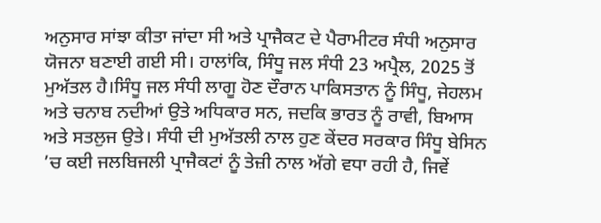ਅਨੁਸਾਰ ਸਾਂਝਾ ਕੀਤਾ ਜਾਂਦਾ ਸੀ ਅਤੇ ਪ੍ਰਾਜੈਕਟ ਦੇ ਪੈਰਾਮੀਟਰ ਸੰਧੀ ਅਨੁਸਾਰ ਯੋਜਨਾ ਬਣਾਈ ਗਈ ਸੀ। ਹਾਲਾਂਕਿ, ਸਿੰਧੂ ਜਲ ਸੰਧੀ 23 ਅਪ੍ਰੈਲ, 2025 ਤੋਂ ਮੁਅੱਤਲ ਹੈ।ਸਿੰਧੂ ਜਲ ਸੰਧੀ ਲਾਗੂ ਹੋਣ ਦੌਰਾਨ ਪਾਕਿਸਤਾਨ ਨੂੰ ਸਿੰਧੂ, ਜੇਹਲਮ ਅਤੇ ਚਨਾਬ ਨਦੀਆਂ ਉਤੇ ਅਧਿਕਾਰ ਸਨ, ਜਦਕਿ ਭਾਰਤ ਨੂੰ ਰਾਵੀ, ਬਿਆਸ ਅਤੇ ਸਤਲੁਜ ਉਤੇ। ਸੰਧੀ ਦੀ ਮੁਅੱਤਲੀ ਨਾਲ ਹੁਣ ਕੇਂਦਰ ਸਰਕਾਰ ਸਿੰਧੂ ਬੇਸਿਨ ’ਚ ਕਈ ਜਲਬਿਜਲੀ ਪ੍ਰਾਜੈਕਟਾਂ ਨੂੰ ਤੇਜ਼ੀ ਨਾਲ ਅੱਗੇ ਵਧਾ ਰਹੀ ਹੈ, ਜਿਵੇਂ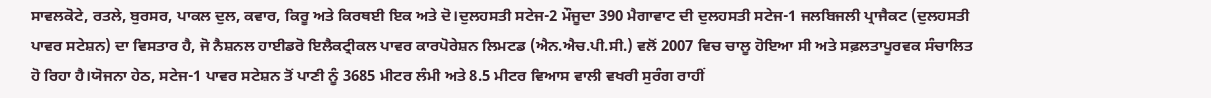ਸਾਵਲਕੋਟੇ, ਰਤਲੇ, ਬੁਰਸਰ, ਪਾਕਲ ਦੁਲ, ਕਵਾਰ, ਕਿਰੂ ਅਤੇ ਕਿਰਥਈ ਇਕ ਅਤੇ ਦੋ।ਦੁਲਹਸਤੀ ਸਟੇਜ-2 ਮੌਜੂਦਾ 390 ਮੈਗਾਵਾਟ ਦੀ ਦੁਲਹਸਤੀ ਸਟੇਜ-1 ਜਲਬਿਜਲੀ ਪ੍ਰਾਜੈਕਟ (ਦੁਲਹਸਤੀ ਪਾਵਰ ਸਟੇਸ਼ਨ) ਦਾ ਵਿਸਤਾਰ ਹੈ, ਜੋ ਨੈਸ਼ਨਲ ਹਾਈਡਰੋ ਇਲੈਕਟ੍ਰੀਕਲ ਪਾਵਰ ਕਾਰਪੋਰੇਸ਼ਨ ਲਿਮਟਡ (ਐਨ.ਐਚ.ਪੀ.ਸੀ.) ਵਲੋਂ 2007 ਵਿਚ ਚਾਲੂ ਹੋਇਆ ਸੀ ਅਤੇ ਸਫ਼ਲਤਾਪੂਰਵਕ ਸੰਚਾਲਿਤ ਹੋ ਰਿਹਾ ਹੈ।ਯੋਜਨਾ ਹੇਠ, ਸਟੇਜ-1 ਪਾਵਰ ਸਟੇਸ਼ਨ ਤੋਂ ਪਾਣੀ ਨੂੰ 3685 ਮੀਟਰ ਲੰਮੀ ਅਤੇ 8.5 ਮੀਟਰ ਵਿਆਸ ਵਾਲੀ ਵਖਰੀ ਸੁਰੰਗ ਰਾਹੀਂ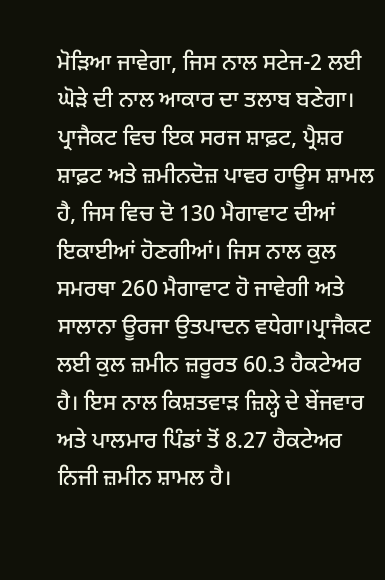ਮੋੜਿਆ ਜਾਵੇਗਾ, ਜਿਸ ਨਾਲ ਸਟੇਜ-2 ਲਈ ਘੋੜੇ ਦੀ ਨਾਲ ਆਕਾਰ ਦਾ ਤਲਾਬ ਬਣੇਗਾ। ਪ੍ਰਾਜੈਕਟ ਵਿਚ ਇਕ ਸਰਜ ਸ਼ਾਫ਼ਟ, ਪ੍ਰੈਸ਼ਰ ਸ਼ਾਫ਼ਟ ਅਤੇ ਜ਼ਮੀਨਦੋਜ਼ ਪਾਵਰ ਹਾਊਸ ਸ਼ਾਮਲ ਹੈ, ਜਿਸ ਵਿਚ ਦੋ 130 ਮੈਗਾਵਾਟ ਦੀਆਂ ਇਕਾਈਆਂ ਹੋਣਗੀਆਂ। ਜਿਸ ਨਾਲ ਕੁਲ ਸਮਰਥਾ 260 ਮੈਗਾਵਾਟ ਹੋ ਜਾਵੇਗੀ ਅਤੇ ਸਾਲਾਨਾ ਊਰਜਾ ਉਤਪਾਦਨ ਵਧੇਗਾ।ਪ੍ਰਾਜੈਕਟ ਲਈ ਕੁਲ ਜ਼ਮੀਨ ਜ਼ਰੂਰਤ 60.3 ਹੈਕਟੇਅਰ ਹੈ। ਇਸ ਨਾਲ ਕਿਸ਼ਤਵਾੜ ਜ਼ਿਲ੍ਹੇ ਦੇ ਬੇਂਜਵਾਰ ਅਤੇ ਪਾਲਮਾਰ ਪਿੰਡਾਂ ਤੋਂ 8.27 ਹੈਕਟੇਅਰ ਨਿਜੀ ਜ਼ਮੀਨ ਸ਼ਾਮਲ ਹੈ।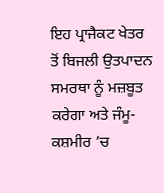ਇਹ ਪ੍ਰਾਜੈਕਟ ਖੇਤਰ ਤੋਂ ਬਿਜਲੀ ਉਤਪਾਦਨ ਸਮਰਥਾ ਨੂੰ ਮਜ਼ਬੂਤ ਕਰੇਗਾ ਅਤੇ ਜੰਮੂ-ਕਸ਼ਮੀਰ ’ਚ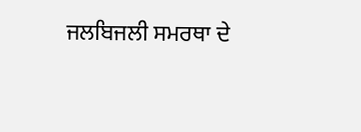ਜਲਬਿਜਲੀ ਸਮਰਥਾ ਦੇ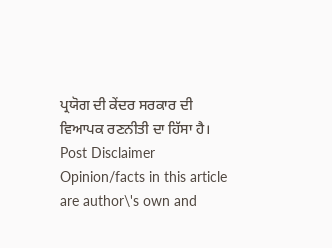ਪ੍ਰਯੋਗ ਦੀ ਕੇਂਦਰ ਸਰਕਾਰ ਦੀ ਵਿਆਪਕ ਰਣਨੀਤੀ ਦਾ ਹਿੱਸਾ ਹੈ।
Post Disclaimer
Opinion/facts in this article are author\'s own and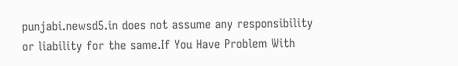punjabi.newsd5.in does not assume any responsibility or liability for the same.If You Have Problem With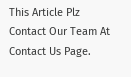This Article Plz Contact Our Team At Contact Us Page.